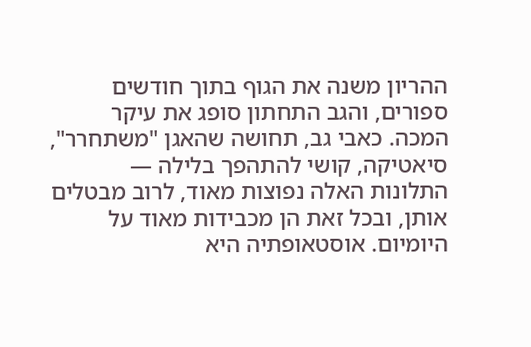ההריון משנה את הגוף בתוך חודשים ספורים, והגב התחתון סופג את עיקר המכה. כאבי גב, תחושה שהאגן "משתחרר", סיאטיקה, קושי להתהפך בלילה — התלונות האלה נפוצות מאוד, לרוב מבטלים אותן, ובכל זאת הן מכבידות מאוד על היומיום. אוסטאופתיה היא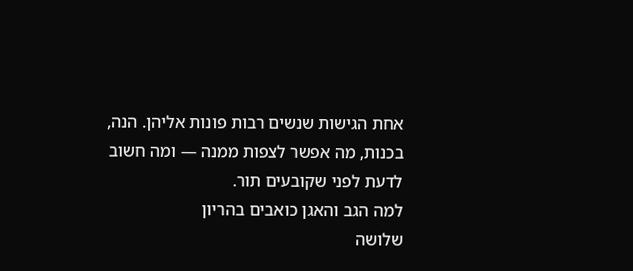אחת הגישות שנשים רבות פונות אליהן. הנה, בכנות, מה אפשר לצפות ממנה — ומה חשוב לדעת לפני שקובעים תור.
למה הגב והאגן כואבים בהריון
שלושה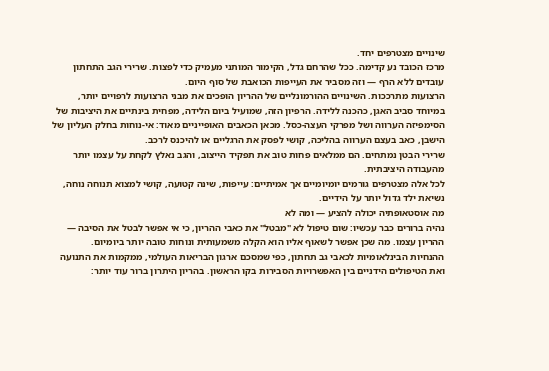שינויים מצטרפים יחד.
מרכז הכובד נע קדימה. ככל שהרחם גדל, הקימור המותני מעמיק כדי לפצות. שרירי הגב התחתון עובדים ללא הרף — וזה מסביר את העייפות הכואבת של סוף היום.
הרצועות מתרככות. השינויים ההורמונליים של ההריון הופכים את מבני הרצועות לרפויים יותר, במיוחד סביב האגן, כהכנה ללידה. הרפיון הזה, שמועיל ביום הלידה, מפחית בינתיים את היציבות של הסימפיזה הערווה ושל מפרקי העצה-כסל. מכאן הכאבים האופייניים מאוד: אי-נוחות בחלק העליון של הישבן, כאב בעצם הערווה בהליכה, קושי לפסק את הרגליים או להיכנס לרכב.
שרירי הבטן נמתחים. הם ממלאים פחות טוב את תפקיד הייצוב, והגב נאלץ לקחת על עצמו יותר מהעבודה היציבתית.
לכל אלה מצטרפים גורמים יומיומיים אך אמיתיים: עייפות, שינה קטועה, קושי למצוא תנוחה נוחה, נשיאת ילד גדול יותר על הידיים.
מה אוסטאופתיה יכולה להציע — ומה לא
נהיה ברורים כבר עכשיו: שום טיפול לא "מבטל" את כאבי ההריון, כי אי אפשר לבטל את הסיבה — ההריון עצמו. מה שכן אפשר לשאוף אליו הוא הקלה משמעותית ונוחות טובה יותר ביומיום.
ההנחיות הבינלאומיות לכאבי גב תחתון, כפי שמסכם ארגון הבריאות העולמי, ממקמות את התנועה ואת הטיפולים הידניים בין האפשרויות הסבירות בקו הראשון. בהריון היתרון ברור עוד יותר: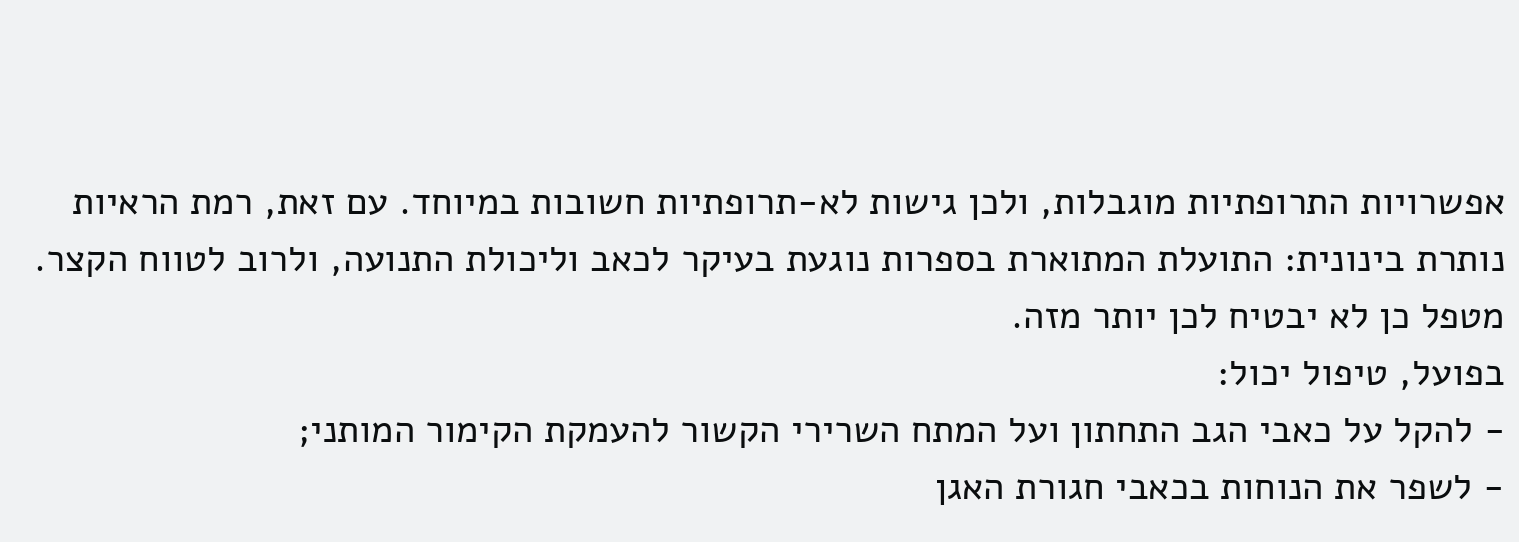אפשרויות התרופתיות מוגבלות, ולכן גישות לא-תרופתיות חשובות במיוחד. עם זאת, רמת הראיות נותרת בינונית: התועלת המתוארת בספרות נוגעת בעיקר לכאב וליכולת התנועה, ולרוב לטווח הקצר. מטפל כן לא יבטיח לכן יותר מזה.
בפועל, טיפול יכול:
- להקל על כאבי הגב התחתון ועל המתח השרירי הקשור להעמקת הקימור המותני;
- לשפר את הנוחות בכאבי חגורת האגן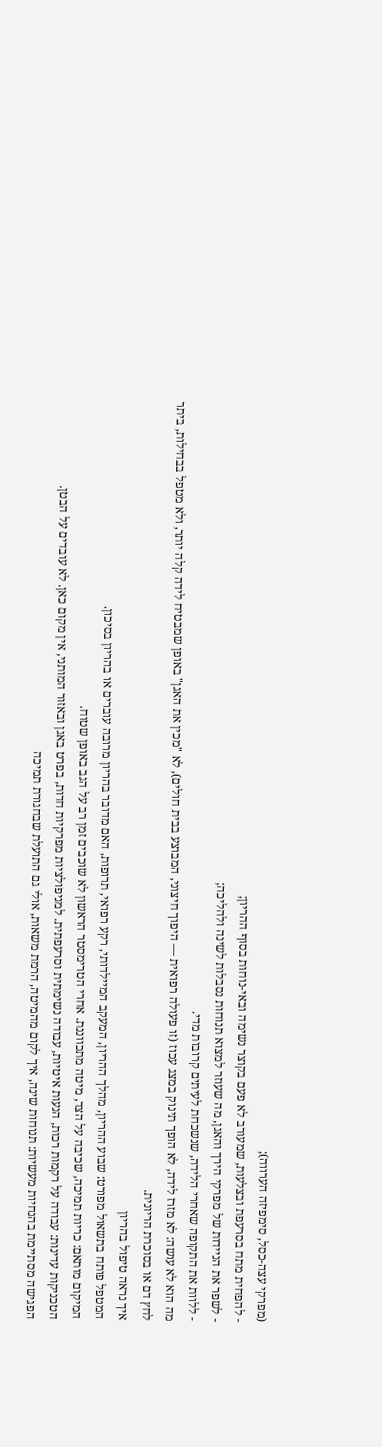(מפרקי עצה-כסל, סימפיזה הערווה);
- להפחית מתח בסרעפת ובצלעות, שמעורב לא פעם בקוצר נשימה ובאי-נוחות בסוף ההריון;
- לשפר את הניידות של מפרקי הירך והאגן, מה שעוזר למצוא תנוחות נסבלות לשינה ולהליכה;
- ללוות את התקופה שאחרי הלידה, שנשכחת לעיתים קרובות מדי.
מה הוא לא עושה: לא מזרז לידה, לא הופך תינוק במצג עכוז (זו פעולה רפואית — היפוך חיצוני, המבוצע בבית חולים), לא "מכין את האגן" באופן שמבטיח לידה קלה יותר, ולא מטפל בבחילות, ביתר לחץ דם או בסוכרת הריונית.
איך נראה טיפול בהריון
המטפל פותח בתשאול מפורט: שבוע ההריון, מהלך ההריון, המעקב המיילדותי, רקע רפואי, תרופות, האם מדובר בהריון מרובה עוברים או בהריון בסיכון.
המיקום מותאם: כריות תמיכה, שכיבה על הצד, מיטה מתכווננת. אחרי הטרימסטר הראשון לא שוכבים זמן רב על הגב באופן שטוח.
הטכניקות עדינות: עבודה על רקמות רכות, הנעות איטיות, עבודה נשימתית וסרעפתית. למניפולציות מפרקיות חדות, בפרט באגן ובאזור המותני, אין מקום כאן. לא עובדים על הבטן.
הפגישה מסתיימת בהנחיות מעשיות: תנוחות שינה, איך לקום מהמיטה, הרמת משאות, אולי גם התועלת שבחגורת תמיכה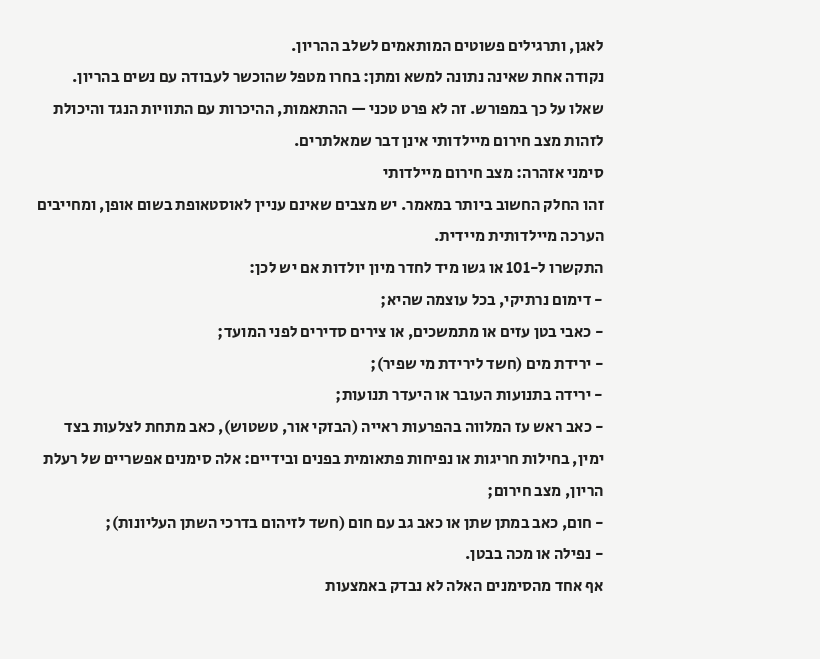לאגן, ותרגילים פשוטים המותאמים לשלב ההריון.
נקודה אחת שאינה נתונה למשא ומתן: בחרו מטפל שהוכשר לעבודה עם נשים בהריון. שאלו על כך במפורש. זה לא פרט טכני — ההתאמות, ההיכרות עם התוויות הנגד והיכולת לזהות מצב חירום מיילדותי אינן דבר שמאלתרים.
סימני אזהרה: מצב חירום מיילדותי
זהו החלק החשוב ביותר במאמר. יש מצבים שאינם עניין לאוסטאופת בשום אופן, ומחייבים הערכה מיילדותית מיידית.
התקשרו ל-101 או גשו מיד לחדר מיון יולדות אם יש לכן:
- דימום נרתיקי, בכל עוצמה שהיא;
- כאבי בטן עזים או מתמשכים, או צירים סדירים לפני המועד;
- ירידת מים (חשד לירידת מי שפיר);
- ירידה בתנועות העובר או היעדר תנועות;
- כאב ראש עז המלווה בהפרעות ראייה (הבזקי אור, טשטוש), כאב מתחת לצלעות בצד ימין, בחילות חריגות או נפיחות פתאומית בפנים ובידיים: אלה סימנים אפשריים של רעלת הריון, מצב חירום;
- חום, כאב במתן שתן או כאב גב עם חום (חשד לזיהום בדרכי השתן העליונות);
- נפילה או מכה בבטן.
אף אחד מהסימנים האלה לא נבדק באמצעות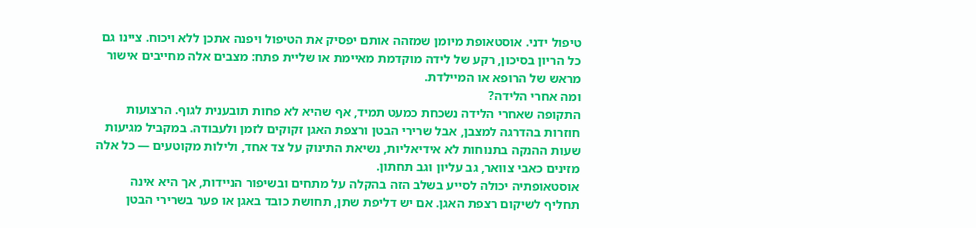טיפול ידני. אוסטאופת מיומן שמזהה אותם יפסיק את הטיפול ויפנה אתכן ללא ויכוח. ציינו גם כל הריון בסיכון, רקע של לידה מוקדמת מאיימת או שליית פתח: מצבים אלה מחייבים אישור מראש של הרופא או המיילדת.
ומה אחרי הלידה?
התקופה שאחרי הלידה נשכחת כמעט תמיד, אף שהיא לא פחות תובענית לגוף. הרצועות חוזרות בהדרגה למצבן, אבל שרירי הבטן ורצפת האגן זקוקים לזמן ולעבודה. במקביל מגיעות שעות ההנקה בתנוחות לא אידיאליות, נשיאת התינוק על צד אחד, ולילות מקוטעים — כל אלה מזינים כאבי צוואר, גב עליון וגב תחתון.
אוסטאופתיה יכולה לסייע בשלב הזה בהקלה על מתחים ובשיפור הניידות, אך היא אינה תחליף לשיקום רצפת האגן. אם יש דליפת שתן, תחושת כובד באגן או פער בשרירי הבטן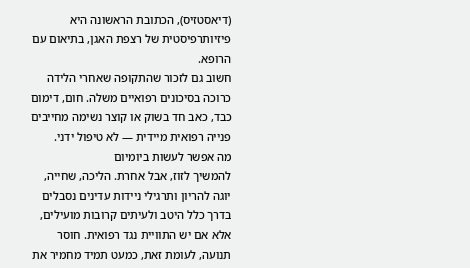(דיאסטזיס), הכתובת הראשונה היא פיזיותרפיסטית של רצפת האגן, בתיאום עם הרופא.
חשוב גם לזכור שהתקופה שאחרי הלידה כרוכה בסיכונים רפואיים משלה. חום, דימום כבד, כאב חד בשוק או קוצר נשימה מחייבים פנייה רפואית מיידית — לא טיפול ידני.
מה אפשר לעשות ביומיום
להמשיך לזוז, אבל אחרת. הליכה, שחייה, יוגה להריון ותרגילי ניידות עדינים נסבלים בדרך כלל היטב ולעיתים קרובות מועילים, אלא אם יש התוויית נגד רפואית. חוסר תנועה, לעומת זאת, כמעט תמיד מחמיר את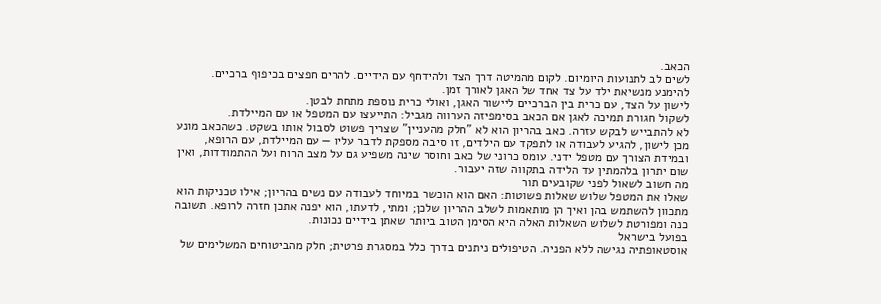הכאב.
לשים לב לתנועות היומיום. לקום מהמיטה דרך הצד ולהידחף עם הידיים. להרים חפצים בכיפוף ברכיים. להימנע מנשיאת ילד על צד אחד של האגן לאורך זמן.
לישון על הצד, עם כרית בין הברכיים ליישור האגן, ואולי כרית נוספת מתחת לבטן.
לשקול חגורת תמיכה לאגן אם הכאב בסימפיזה הערווה מגביל: התייעצו עם המטפל או עם המיילדת.
לא להתבייש לבקש עזרה. כאב בהריון הוא לא "חלק מהעניין" שצריך פשוט לסבול אותו בשקט. כשהכאב מונע מכן לישון, להגיע לעבודה או לתפקד עם הילדים, זו סיבה מספקת לדבר עליו — עם המיילדת, עם הרופא, ובמידת הצורך עם מטפל ידני. עומס כרוני של כאב וחוסר שינה משפיע גם על מצב הרוח ועל ההתמודדות, ואין שום יתרון בלהמתין עד הלידה בתקווה שזה יעבור.
מה חשוב לשאול לפני שקובעים תור
שאלו את המטפל שלוש שאלות פשוטות: האם הוא הוכשר במיוחד לעבודה עם נשים בהריון; אילו טכניקות הוא מתכוון להשתמש בהן ואיך הן מותאמות לשלב ההריון שלכן; ומתי, לדעתו, הוא יפנה אתכן חזרה לרופא. תשובה כנה ומפורטת לשלוש השאלות האלה היא הסימן הטוב ביותר שאתן בידיים נכונות.
בפועל בישראל
אוסטאופתיה נגישה ללא הפניה. הטיפולים ניתנים בדרך כלל במסגרת פרטית; חלק מהביטוחים המשלימים של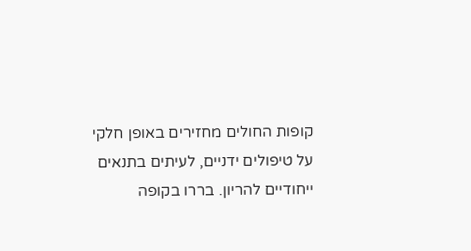קופות החולים מחזירים באופן חלקי על טיפולים ידניים, לעיתים בתנאים ייחודיים להריון. בררו בקופה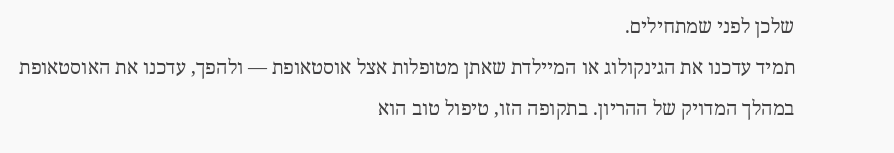שלכן לפני שמתחילים.
תמיד עדכנו את הגינקולוג או המיילדת שאתן מטופלות אצל אוסטאופת — ולהפך, עדכנו את האוסטאופת במהלך המדויק של ההריון. בתקופה הזו, טיפול טוב הוא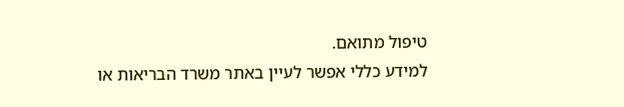טיפול מתואם.
למידע כללי אפשר לעיין באתר משרד הבריאות או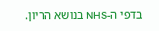בדפי ה-NHS בנושא הריון.